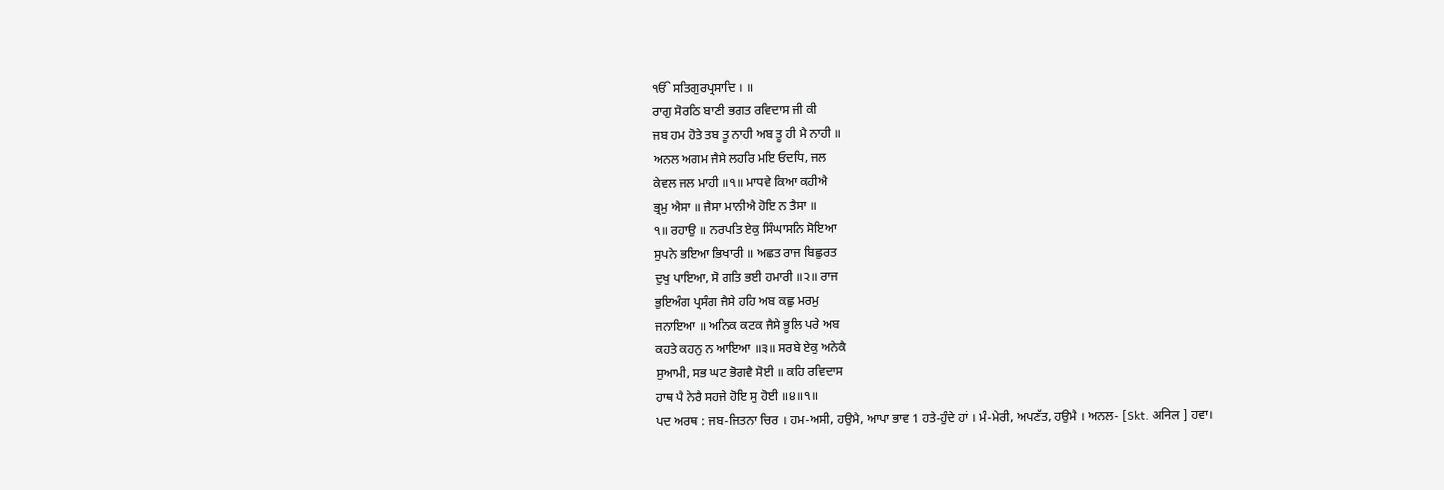ੴ ਸਤਿਗੁਰਪ੍ਰਸਾਦਿ । ॥
ਰਾਗੁ ਸੋਰਠਿ ਬਾਣੀ ਭਗਤ ਰਵਿਦਾਸ ਜੀ ਕੀ
ਜਬ ਹਮ ਹੋਤੇ ਤਬ ਤੂ ਨਾਹੀ ਅਬ ਤੂ ਹੀ ਮੈ ਨਾਹੀ ॥
ਅਨਲ ਅਗਮ ਜੈਸੇ ਲਹਰਿ ਮਇ ਓਦਧਿ, ਜਲ
ਕੇਵਲ ਜਲ ਮਾਹੀ ॥੧॥ ਮਾਧਵੇ ਕਿਆ ਕਹੀਐ
ਭ੍ਰਮੁ ਐਸਾ ॥ ਜੈਸਾ ਮਾਨੀਐ ਹੋਇ ਨ ਤੈਸਾ ॥
੧॥ ਰਹਾਉ ॥ ਨਰਪਤਿ ਏਕੁ ਸਿੰਘਾਸਨਿ ਸੋਇਆ
ਸੁਪਨੇ ਭਇਆ ਭਿਖਾਰੀ ॥ ਅਛਤ ਰਾਜ ਬਿਛੁਰਤ
ਦੁਖੁ ਪਾਇਆ, ਸੋ ਗਤਿ ਭਈ ਹਮਾਰੀ ॥੨॥ ਰਾਜ
ਭੁਇਅੰਗ ਪ੍ਰਸੰਗ ਜੈਸੇ ਹਹਿ ਅਬ ਕਛੁ ਮਰਮੁ
ਜਨਾਇਆ ॥ ਅਨਿਕ ਕਟਕ ਜੈਸੇ ਭੂਲਿ ਪਰੇ ਅਬ
ਕਹਤੇ ਕਹਨੁ ਨ ਆਇਆ ॥੩॥ ਸਰਬੇ ਏਕੁ ਅਨੇਕੈ
ਸੁਆਮੀ, ਸਭ ਘਟ ਭੋਗਵੈ ਸੋਈ ॥ ਕਹਿ ਰਵਿਦਾਸ
ਹਾਥ ਪੈ ਨੇਰੈ ਸਹਜੇ ਹੋਇ ਸੁ ਹੋਈ ॥੪॥੧॥
ਪਦ ਅਰਥ : ਜਬ-ਜਿਤਨਾ ਚਿਰ । ਹਮ-ਅਸੀ, ਹਉਮੈ, ਆਪਾ ਭਾਵ 1 ਹਤੇ-ਹੁੰਦੇ ਹਾਂ । ਮੰ-ਮੇਰੀ, ਅਪਣੱਤ, ਹਉਮੈ । ਅਨਲ- [Skt. अनिल ] ਹਵਾ।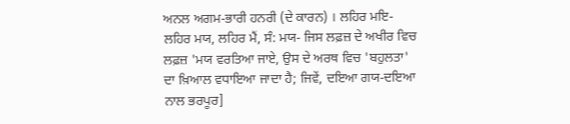ਅਨਲ ਅਗਮ-ਭਾਰੀ ਹਨਰੀ (ਦੇ ਕਾਰਨ) । ਲਹਿਰ ਮਇ-ਲਹਿਰ ਮਯ, ਲਹਿਰ ਮੈਂ, ਸੰ: ਮਯ- ਜਿਸ ਲਫ਼ਜ਼ ਦੇ ਅਖੀਰ ਵਿਚ ਲਫ਼ਜ਼ 'ਮਯ ਵਰਤਿਆ ਜਾਏ, ਉਸ ਦੇ ਅਰਥ ਵਿਚ 'ਬਹੁਲਤਾ' ਦਾ ਖ਼ਿਆਲ ਵਧਾਇਆ ਜਾਦਾ ਹੈ; ਜਿਵੇਂ, ਦਇਆ ਗਯ-ਦਇਆ ਨਾਲ ਭਰਪੂਰ]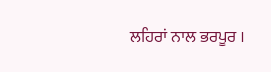ਲਹਿਰਾਂ ਨਾਲ ਭਰਪੂਰ ।